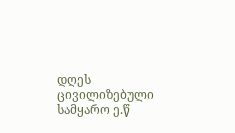დღეს ცივილიზებული სამყარო ე.წ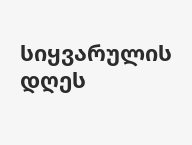სიყვარულის დღეს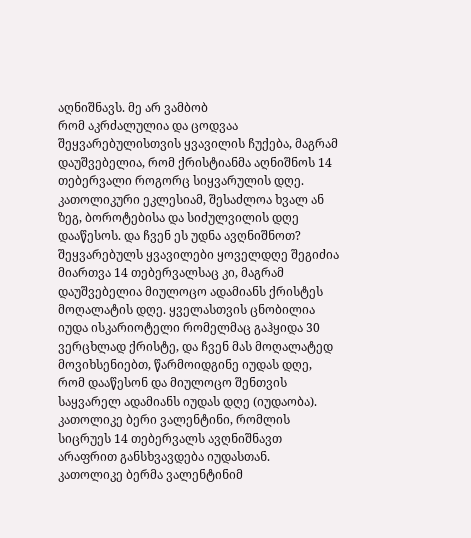აღნიშნავს. მე არ ვამბობ
რომ აკრძალულია და ცოდვაა
შეყვარებულისთვის ყვავილის ჩუქება, მაგრამ
დაუშვებელია, რომ ქრისტიანმა აღნიშნოს 14
თებერვალი როგორც სიყვარულის დღე.
კათოლიკური ეკლესიამ, შესაძლოა ხვალ ან
ზეგ, ბოროტებისა და სიძულვილის დღე
დააწესოს. და ჩვენ ეს უდნა ავღნიშნოთ?
შეყვარებულს ყვავილები ყოველდღე შეგიძია
მიართვა 14 თებერვალსაც კი, მაგრამ
დაუშვებელია მიულოცო ადამიანს ქრისტეს
მოღალატის დღე. ყველასთვის ცნობილია
იუდა ისკარიოტელი რომელმაც გაჰყიდა 30
ვერცხლად ქრისტე, და ჩვენ მას მოღალატედ
მოვიხსენიებთ, წარმოიდგინე იუდას დღე,
რომ დააწესონ და მიულოცო შენთვის
საყვარელ ადამიანს იუდას დღე (იუდაობა).
კათოლიკე ბერი ვალენტინი, რომლის
სიცრუეს 14 თებერვალს ავღნიშნავთ
არაფრით განსხვავდება იუდასთან.
კათოლიკე ბერმა ვალენტინიმ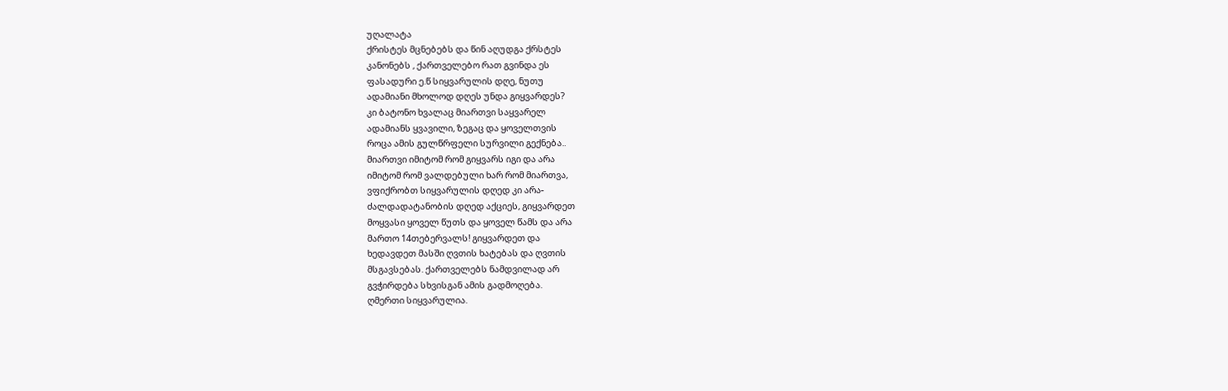უღალატა
ქრისტეს მცნებებს და წინ აღუდგა ქრსტეს
კანონებს , ქართველებო რათ გვინდა ეს
ფასადური ე.წ სიყვარულის დღე, ნუთუ
ადამიანი მხოლოდ დღეს უნდა გიყვარდეს?
კი ბატონო ხვალაც მიართვი საყვარელ
ადამიანს ყვავილი, ზეგაც და ყოველთვის
როცა ამის გულწრფელი სურვილი გექნება..
მიართვი იმიტომ რომ გიყვარს იგი და არა
იმიტომ რომ ვალდებული ხარ რომ მიართვა,
ვფიქრობთ სიყვარულის დღედ კი არა-
ძალდადატანობის დღედ აქციეს, გიყვარდეთ
მოყვასი ყოველ წუთს და ყოველ წამს და არა
მართო 14თებერვალს! გიყვარდეთ და
ხედავდეთ მასში ღვთის ხატებას და ღვთის
მსგავსებას. ქართველებს ნამდვილად არ
გვჭირდება სხვისგან ამის გადმოღება.
ღმერთი სიყვარულია.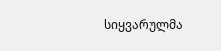სიყვარულმა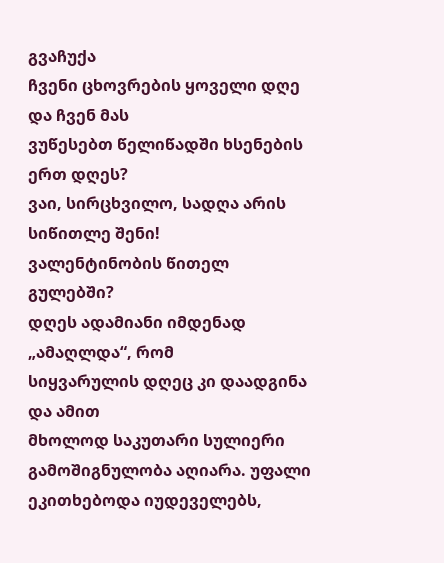გვაჩუქა
ჩვენი ცხოვრების ყოველი დღე და ჩვენ მას
ვუწესებთ წელიწადში ხსენების ერთ დღეს?
ვაი, სირცხვილო, სადღა არის სიწითლე შენი!
ვალენტინობის წითელ გულებში?
დღეს ადამიანი იმდენად „ამაღლდა“, რომ
სიყვარულის დღეც კი დაადგინა და ამით
მხოლოდ საკუთარი სულიერი
გამოშიგნულობა აღიარა. უფალი
ეკითხებოდა იუდეველებს,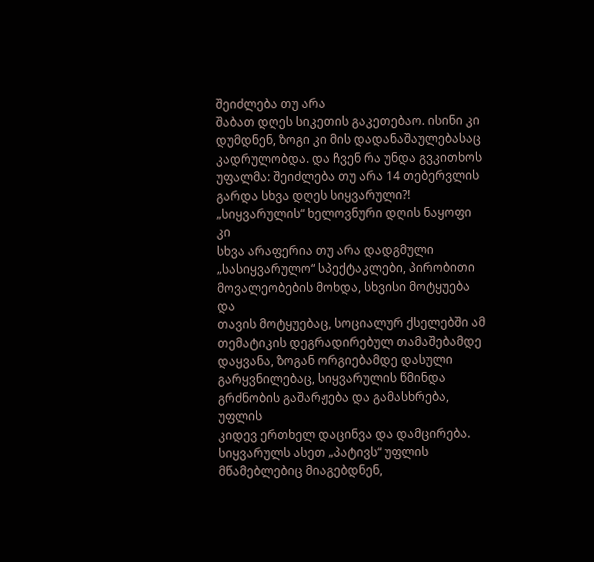შეიძლება თუ არა
შაბათ დღეს სიკეთის გაკეთებაო. ისინი კი
დუმდნენ, ზოგი კი მის დადანაშაულებასაც
კადრულობდა. და ჩვენ რა უნდა გვკითხოს
უფალმა: შეიძლება თუ არა 14 თებერვლის
გარდა სხვა დღეს სიყვარული?!
„სიყვარულის“ ხელოვნური დღის ნაყოფი კი
სხვა არაფერია თუ არა დადგმული
„სასიყვარულო“ სპექტაკლები, პირობითი
მოვალეობების მოხდა, სხვისი მოტყუება და
თავის მოტყუებაც, სოციალურ ქსელებში ამ
თემატიკის დეგრადირებულ თამაშებამდე
დაყვანა, ზოგან ორგიებამდე დასული
გარყვნილებაც, სიყვარულის წმინდა
გრძნობის გაშარჟება და გამასხრება, უფლის
კიდევ ერთხელ დაცინვა და დამცირება.
სიყვარულს ასეთ „პატივს“ უფლის
მწამებლებიც მიაგებდნენ,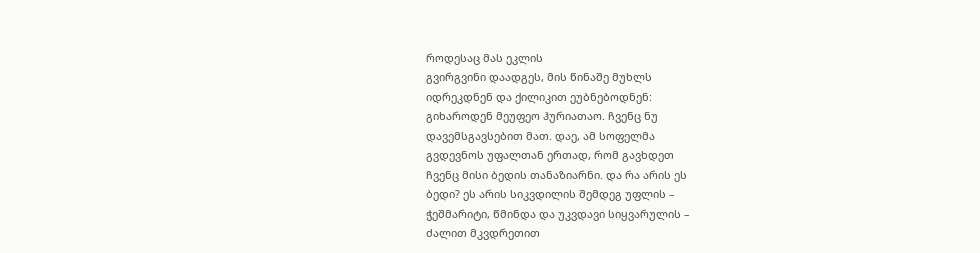როდესაც მას ეკლის
გვირგვინი დაადგეს, მის წინაშე მუხლს
იდრეკდნენ და ქილიკით ეუბნებოდნენ:
გიხაროდენ მეუფეო ჰურიათაო. ჩვენც ნუ
დავემსგავსებით მათ. დაე, ამ სოფელმა
გვდევნოს უფალთან ერთად, რომ გავხდეთ
ჩვენც მისი ბედის თანაზიარნი. და რა არის ეს
ბედი? ეს არის სიკვდილის შემდეგ უფლის –
ჭეშმარიტი, წმინდა და უკვდავი სიყვარულის –
ძალით მკვდრეთით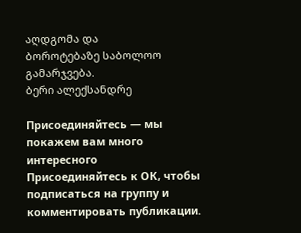აღდგომა და
ბოროტებაზე საბოლოო გამარჯვება.
ბერი ალექსანდრე

Присоединяйтесь — мы покажем вам много интересного
Присоединяйтесь к ОК, чтобы подписаться на группу и комментировать публикации.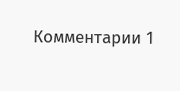Комментарии 1